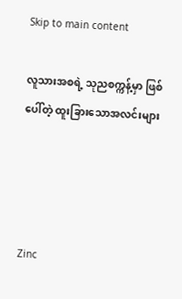Skip to main content

လူသားအစရဲ့ သုညစက္ကန့်မှာ ဖြစ်ပေါ်တဲ့ ထူးခြားသောအလင်းများ




Zinc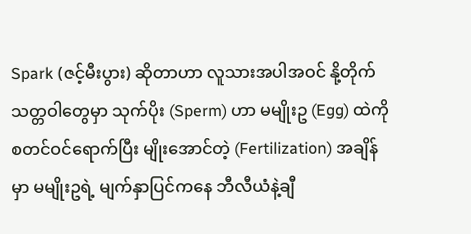Spark (ဇင့်မီးပွား) ဆိုတာဟာ လူသားအပါအဝင် နို့တိုက်သတ္တဝါတွေမှာ သုက်ပိုး (Sperm) ဟာ မမျိုးဥ (Egg) ထဲကို စတင်ဝင်ရောက်ပြီး မျိုးအောင်တဲ့ (Fertilization) အချိန်မှာ မမျိုးဥရဲ့ မျက်နှာပြင်ကနေ ဘီလီယံနဲ့ချီ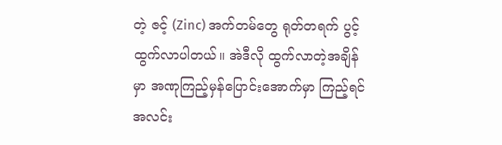တဲ့ ဇင့် (Zinc) အက်တမ်တွေ ရုတ်တရက် ပွင့်ထွက်လာပါတယ်။ အဲဒီလို ထွက်လာတဲ့အချိန်မှာ အဏုကြည့်မှန်ပြောင်းအောက်မှာ ကြည့်ရင် အလင်း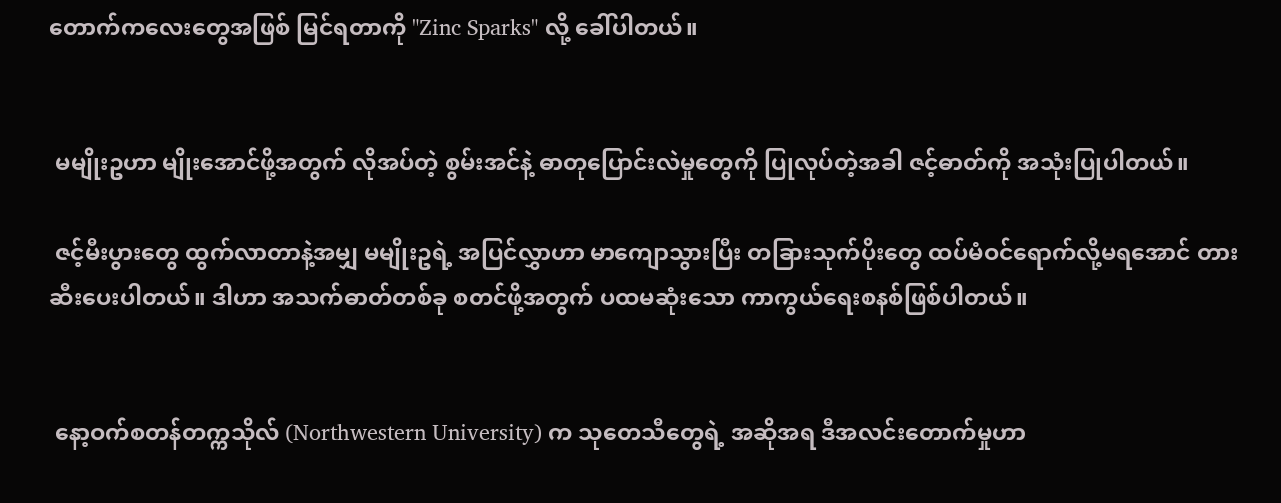တောက်ကလေးတွေအဖြစ် မြင်ရတာကို "Zinc Sparks" လို့ ခေါ်ပါတယ်။


 မမျိုးဥဟာ မျိုးအောင်ဖို့အတွက် လိုအပ်တဲ့ စွမ်းအင်နဲ့ ဓာတုပြောင်းလဲမှုတွေကို ပြုလုပ်တဲ့အခါ ဇင့်ဓာတ်ကို အသုံးပြုပါတယ်။

 ဇင့်မီးပွားတွေ ထွက်လာတာနဲ့အမျှ မမျိုးဥရဲ့ အပြင်လွှာဟာ မာကျောသွားပြီး တခြားသုက်ပိုးတွေ ထပ်မံဝင်ရောက်လို့မရအောင် တားဆီးပေးပါတယ်။ ဒါဟာ အသက်ဓာတ်တစ်ခု စတင်ဖို့အတွက် ပထမဆုံးသော ကာကွယ်ရေးစနစ်ဖြစ်ပါတယ်။


 နော့ဝက်စတန်တက္ကသိုလ် (Northwestern University) က သုတေသီတွေရဲ့ အဆိုအရ ဒီအလင်းတောက်မှုဟာ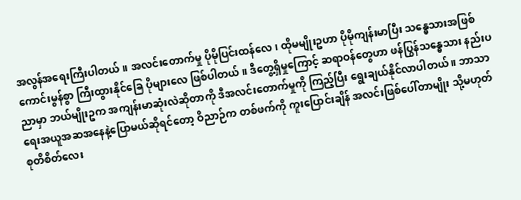အလွန်အရေးကြီးပါတယ်။ အလင်းတောက်မှု ပိုမိုပြင်းထန်လေ၊ ထိုမမျိုးဥဟာ ပိုမိုကျန်းမာပြီး သန္ဓေသားအဖြစ် ကောင်းမွန်စွာ ကြီးထွားနိုင်ခြေ ပိုများလေ ဖြစ်ပါတယ်။ ဒီတွေ့ရှိမှုကြောင့် ဆရာဝန်တွေဟာ ဖန်ပြွန်သန္ဓေသား နည်းပညာမှာ ဘယ်မျိုးဥက အကျန်းမာဆုံးလဲဆိုတာကို ဒီအလင်းတောက်မှုကို ကြည့်ပြီး ရွေးချယ်နိုင်လာပါတယ် ။ ဘာသာရေးအယူအဆအနေနဲ့ပြောမယ်ဆိုရင်တော့ ဝိညာဉ်က တစ်ဖက်ကို ကူးပြောင်းချိန် အလင်းဖြစ်ပေါ်တာမျိုး သို့မဟုတ် စုတိစိတ်လေး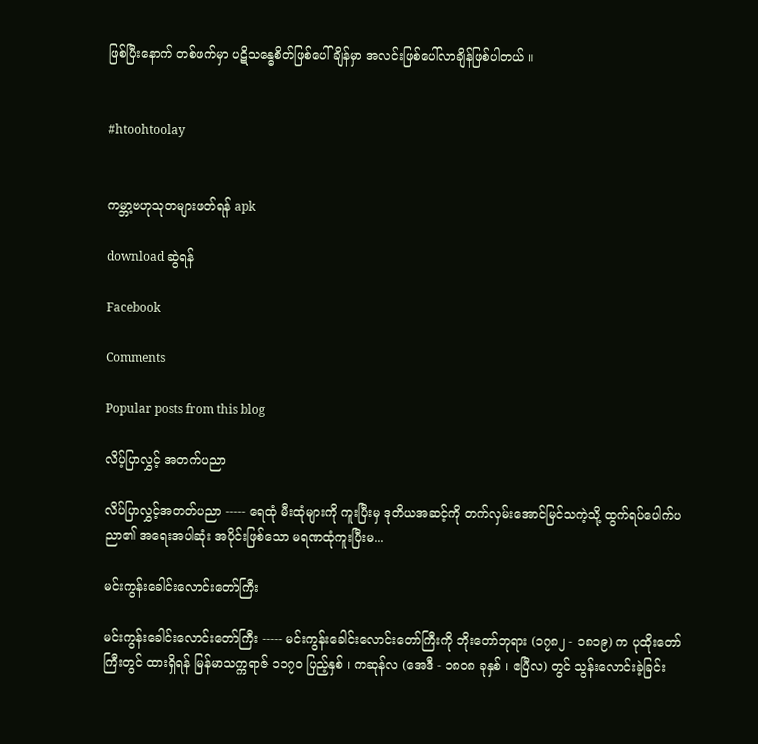ဖြစ်ပြီးနောက် တစ်ဖက်မှာ ပဋိသန္ဓေစိတ်ဖြစ်ပေါ်ချိန်မှာ အလင်းဖြစ်ပေါ်လာချိန်ဖြစ်ပါတယ် ။


#htoohtoolay


ကမ္ဘာ့ဗဟုသုတများဖတ်ရန် apk

download ဆွဲရန်

Facebook

Comments

Popular posts from this blog

လိပ့်ပြာလွှင့် အတက်ပညာ

လိပ်ပြာလွှင့်အတတ်ပညာ ----- ရေထုံ မီးထုံများကို ကူးပြီးမှ ဒုတိယအဆင့်ကို တက်လှမ်းအောင်မြင်သကဲ့သို့ ထွက်ရပ်ပေါက်ပညာ၏ အရေးအပါဆုံး အပိုင်းဖြစ်သော မရဏထုံကူးပြီးမ...

မင်းကွန်းခေါင်းလောင်းတော်ကြီး

မင်းကွန်းခေါင်းလောင်းတော်ကြီး ----- မင်းကွန်းခေါင်းလောင်းတော်ကြီးကို ဘိုးတော်ဘုရား (၁၇၈၂ - ၁၈၁၉) က ပုထိုးတော်ကြီးတွင် ထားရှိရန် မြန်မာသက္ကရာဇ် ၁၁၇၀ ပြည့်နှစ် ၊ ကဆုန်လ (အေဒီ - ၁၈၀၈ ခုနှစ် ၊ ဧပြီလ) တွင် သွန်းလောင်းခဲ့ခြင်း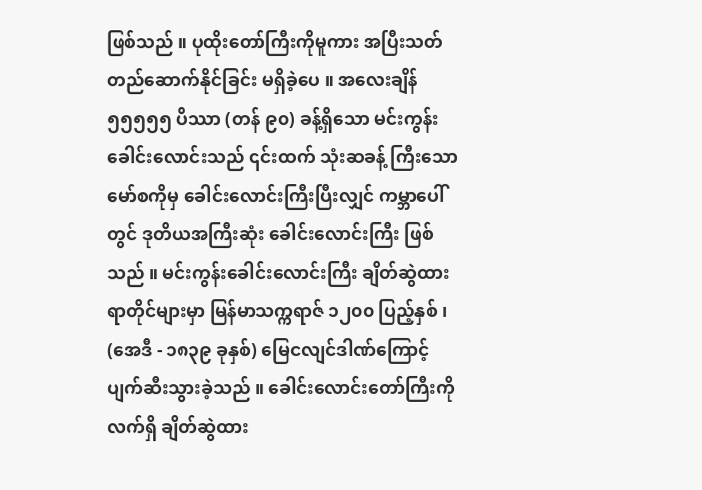ဖြစ်သည် ။ ပုထိုးတော်ကြီးကိုမူကား အပြီးသတ် တည်ဆောက်နိုင်ခြင်း မရှိခဲ့ပေ ။ အလေးချိန် ၅၅၅၅၅ ပိဿာ (တန် ၉၀) ခန့်ရှိသော မင်းကွန်းခေါင်းလောင်းသည် ၎င်းထက် သုံးဆခန့် ကြီးသော မော်စကိုမှ ခေါင်းလောင်းကြီးပြီးလျှင် ကမ္ဘာပေါ်တွင် ဒုတိယအကြီးဆုံး ခေါင်းလောင်းကြီး ဖြစ်သည် ။ မင်းကွန်းခေါင်းလောင်းကြီး ချိတ်ဆွဲထားရာတိုင်များမှာ မြန်မာသက္ကရာဇ် ၁၂၀၀ ပြည့်နှစ် ၊ (အေဒီ - ၁၈၃၉ ခုနှစ်) မြေငလျင်ဒါဏ်ကြောင့် ပျက်ဆီးသွားခဲ့သည် ။ ခေါင်းလောင်းတော်ကြီးကို လက်ရှိ ချိတ်ဆွဲထား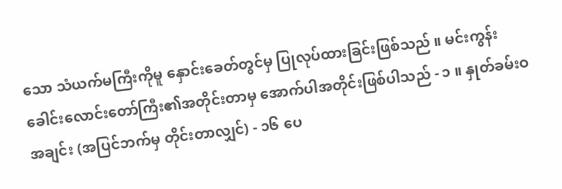သော သံယက်မကြီးကိုမူ နှောင်းခေတ်တွင်မှ ပြုလုပ်ထားခြင်းဖြစ်သည် ။ မင်းကွန်းခေါင်းလောင်းတော်ကြီး၏အတိုင်းတာမှ အောက်ပါအတိုင်းဖြစ်ပါသည် - ၁ ။ နှုတ်ခမ်းဝအချင်း (အပြင်ဘက်မှ တိုင်းတာလျှင်) - ၁၆ ပေ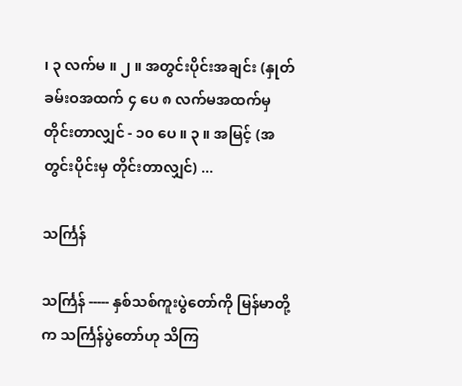၊ ၃ လက်မ ။ ၂ ။ အတွင်းပိုင်းအချင်း (နှုတ်ခမ်းဝအထက် ၄ ပေ ၈ လက်မအထက်မှ တိုင်းတာလျှင် - ၁၀ ပေ ။ ၃ ။ အမြင့် (အတွင်းပိုင်းမှ တိုင်းတာလျှင်) ...

သင်္ကြန်

သင်္ကြန် ----- နှစ်သစ်ကူးပွဲတော်ကို မြန်မာတို့က သင်္ကြန်ပွဲတော်ဟု သိကြ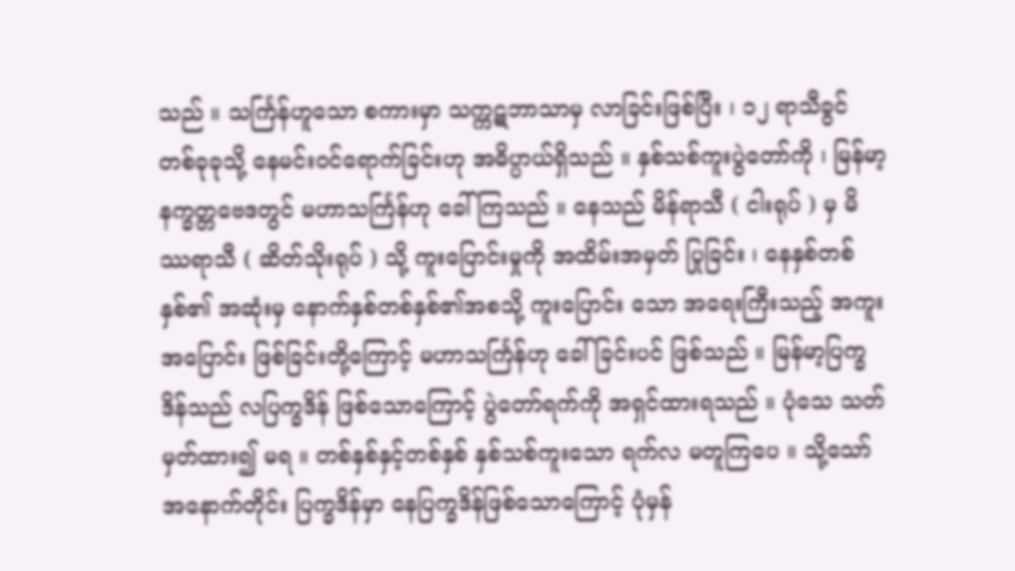သည် ။ သင်္ကြန်ဟူသော စကားမှာ သက္ကဋဘာသာမှ လာခြင်းဖြစ်ပြီး ၊ ၁၂ ရာသီခွင် တစ်ခုခုသို့ နေမင်းဝင်ရောက်ခြင်းဟု အဓိပ္ပာယ်ရှိသည် ။ နှစ်သစ်ကူးပွဲတော်ကို ၊ မြန်မာ့နက္ခတ္တဗေဒတွင် မဟာသင်္ကြန်ဟု ခေါ်ကြသည် ။ နေသည် မိန်ရာသီ ( ငါးရုပ် ) မှ မိဿရာသီ ( ဆိတ်သိုးရုပ် ) သို့ ကူးပြောင်းမှုကို အထိမ်းအမှတ် ပြုခြင်း ၊ နေနှစ်တစ်နှစ်၏ အဆုံးမှ နောက်နှစ်တစ်နှစ်၏အစသို့ ကူးပြောင်း သော အရေးကြီးသည့် အကူးအပြောင်း ဖြစ်ခြင်းတို့ကြောင့် မဟာသင်္ကြန်ဟု ခေါ်ခြင်းပင် ဖြစ်သည် ။ မြန်မာ့ပြက္ခဒိန်သည် လပြက္ခဒိန် ဖြစ်သောကြောင့် ပွဲတော်ရက်ကို အရှင်ထားရသည် ။ ပုံသေ သတ်မှတ်ထား၍ မရ ။ တစ်နှစ်နှင့်တစ်နှစ် နှစ်သစ်ကူးသော ရက်လ မတူကြပေ ။ သို့သော် အနောက်တိုင်း ပြက္ခဒိန်မှာ နေပြက္ခဒိန်ဖြစ်သောကြောင့် ပုံမှန်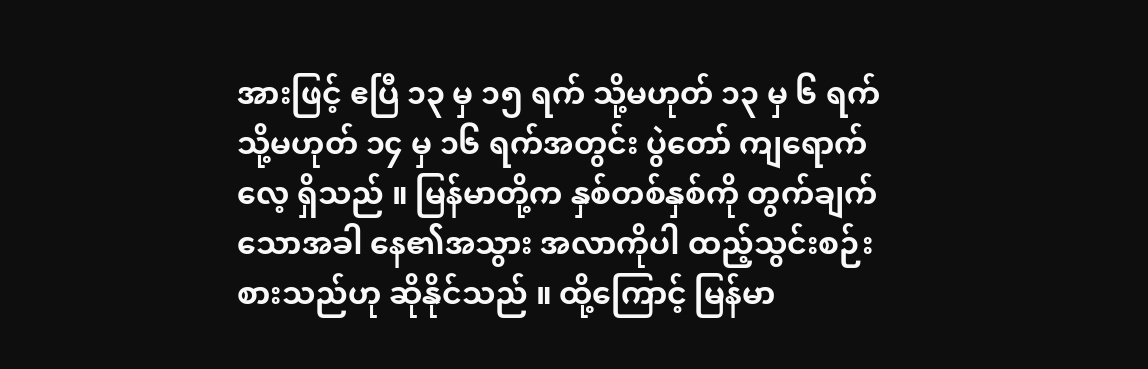အားဖြင့် ဧပြီ ၁၃ မှ ၁၅ ရက် သို့မဟုတ် ၁၃ မှ ၆ ရက် သို့မဟုတ် ၁၄ မှ ၁၆ ရက်အတွင်း ပွဲတော် ကျရောက်လေ့ ရှိသည် ။ မြန်မာတို့က နှစ်တစ်နှစ်ကို တွက်ချက်သောအခါ နေ၏အသွား အလာကိုပါ ထည့်သွင်းစဉ်းစားသည်ဟု ဆိုနိုင်သည် ။ ထို့ကြောင့် မြန်မာ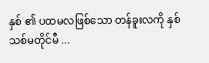နှစ် ၏ ပထမလဖြစ်သော တန်ခူးလကို နှစ်သစ်မတိုင်မီ ...